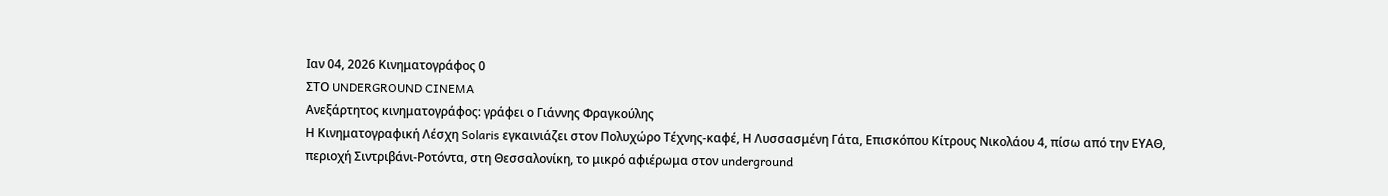Ιαν 04, 2026 Κινηματογράφος 0
ΣΤΟ UNDERGROUND CINEMA
Ανεξάρτητος κινηματογράφος: γράφει ο Γιάννης Φραγκούλης
Η Κινηματογραφική Λέσχη Solaris εγκαινιάζει στον Πολυχώρο Τέχνης-καφέ, Η Λυσσασμένη Γάτα, Επισκόπου Κίτρους Νικολάου 4, πίσω από την ΕΥΑΘ, περιοχή Σιντριβάνι-Ροτόντα, στη Θεσσαλονίκη, το μικρό αφιέρωμα στον underground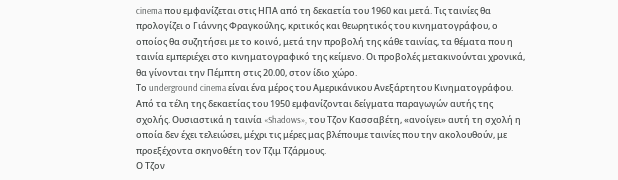cinema που εμφανίζεται στις ΗΠΑ από τη δεκαετία του 1960 και μετά. Τις ταινίες θα προλογίζει ο Γιάννης Φραγκούλης, κριτικός και θεωρητικός του κινηματογράφου, ο οποίος θα συζητήσει με το κοινό, μετά την προβολή της κάθε ταινίας, τα θέματα που η ταινία εμπεριέχει στο κινηματογραφικό της κείμενο. Οι προβολές μετακινούνται χρονικά, θα γίνονται την Πέμπτη στις 20.00, στον ίδιο χώρο.
Το underground cinema είναι ένα μέρος του Αμερικάνικου Ανεξάρτητου Κινηματογράφου. Από τα τέλη της δεκαετίας του 1950 εμφανίζονται δείγματα παραγωγών αυτής της σχολής. Ουσιαστικά η ταινία «Shadows», του Τζον Κασσαβέτη, «ανοίγει» αυτή τη σχολή η οποία δεν έχει τελειώσει, μέχρι τις μέρες μας βλέπουμε ταινίες που την ακολουθούν, με προεξέχοντα σκηνοθέτη τον Τζιμ Τζάρμους.
Ο Τζον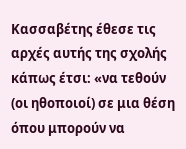Κασσαβέτης έθεσε τις αρχές αυτής της σχολής κάπως έτσι: «να τεθούν (οι ηθοποιοί) σε μια θέση όπου μπορούν να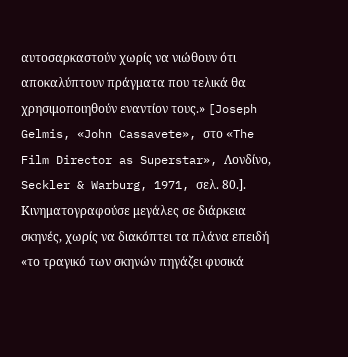αυτοσαρκαστούν χωρίς να νιώθουν ότι αποκαλύπτουν πράγματα που τελικά θα χρησιμοποιηθούν εναντίον τους.» [Joseph Gelmis, «John Cassavete», στο «The Film Director as Superstar», Λονδίνο, Seckler & Warburg, 1971, σελ. 80.]. Κινηματογραφούσε μεγάλες σε διάρκεια σκηνές, χωρίς να διακόπτει τα πλάνα επειδή «το τραγικό των σκηνών πηγάζει φυσικά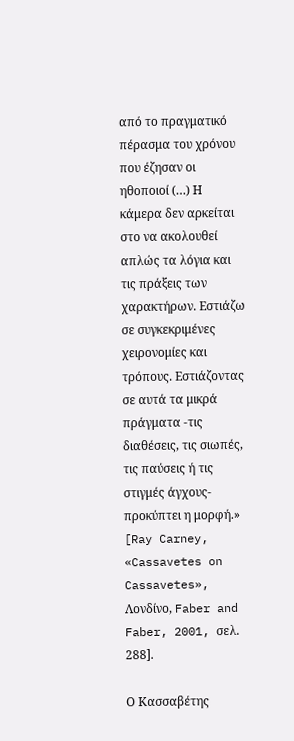από το πραγματικό πέρασμα του χρόνου που έζησαν οι ηθοποιοί (…) Η κάμερα δεν αρκείται στο να ακολουθεί απλώς τα λόγια και τις πράξεις των χαρακτήρων. Εστιάζω σε συγκεκριμένες χειρονομίες και τρόπους. Εστιάζοντας σε αυτά τα μικρά πράγματα -τις διαθέσεις, τις σιωπές, τις παύσεις ή τις στιγμές άγχους- προκύπτει η μορφή.» [Ray Carney, «Cassavetes on Cassavetes», Λονδίνο, Faber and Faber, 2001, σελ. 288].

Ο Κασσαβέτης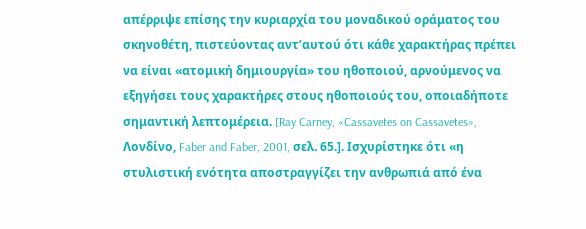απέρριψε επίσης την κυριαρχία του μοναδικού οράματος του σκηνοθέτη, πιστεύοντας αντ’αυτού ότι κάθε χαρακτήρας πρέπει να είναι «ατομική δημιουργία» του ηθοποιού, αρνούμενος να εξηγήσει τους χαρακτήρες στους ηθοποιούς του, οποιαδήποτε σημαντική λεπτομέρεια. [Ray Carney, «Cassavetes on Cassavetes», Λονδίνο, Faber and Faber, 2001, σελ. 65.]. Ισχυρίστηκε ότι «η στυλιστική ενότητα αποστραγγίζει την ανθρωπιά από ένα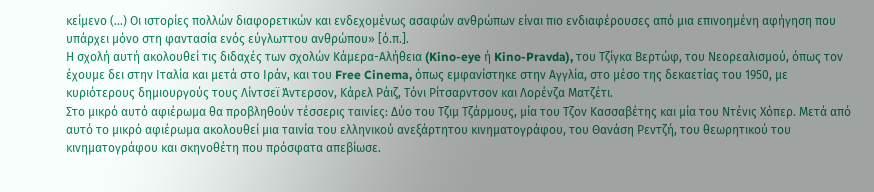κείμενο (…) Οι ιστορίες πολλών διαφορετικών και ενδεχομένως ασαφών ανθρώπων είναι πιο ενδιαφέρουσες από μια επινοημένη αφήγηση που υπάρχει μόνο στη φαντασία ενός εύγλωττου ανθρώπου» [ό.π.].
Η σχολή αυτή ακολουθεί τις διδαχές των σχολών Κάμερα-Αλήθεια (Kino-eye ή Kino-Pravda), του Τζίγκα Βερτώφ, του Νεορεαλισμού, όπως τον έχουμε δει στην Ιταλία και μετά στο Ιράν, και του Free Cinema, όπως εμφανίστηκε στην Αγγλία, στο μέσο της δεκαετίας του 1950, με κυριότερους δημιουργούς τους Λίντσεϊ Άντερσον, Κάρελ Ράιζ, Τόνι Ρίτσαρντσον και Λορένζα Ματζέτι.
Στο μικρό αυτό αφιέρωμα θα προβληθούν τέσσερις ταινίες: Δύο του Τζιμ Τζάρμους, μία του Τζον Κασσαβέτης και μία του Ντένις Χόπερ. Μετά από αυτό το μικρό αφιέρωμα ακολουθεί μια ταινία του ελληνικού ανεξάρτητου κινηματογράφου, του Θανάση Ρεντζή, του θεωρητικού του κινηματογράφου και σκηνοθέτη που πρόσφατα απεβίωσε.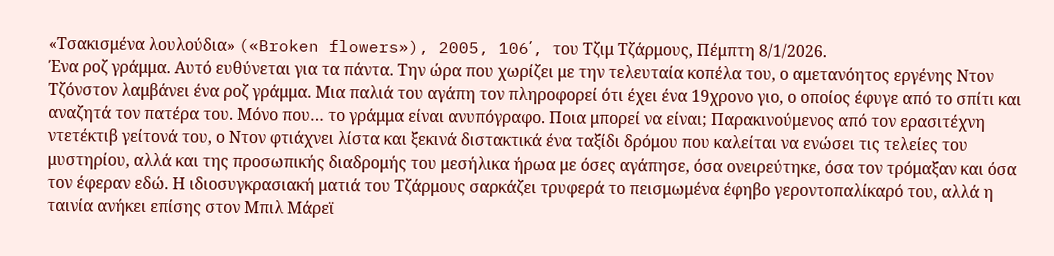«Τσακισμένα λουλούδια» («Broken flowers»), 2005, 106΄, του Τζιμ Τζάρμους, Πέμπτη 8/1/2026.
Ένα ροζ γράμμα. Αυτό ευθύνεται για τα πάντα. Την ώρα που χωρίζει με την τελευταία κοπέλα του, ο αμετανόητος εργένης Ντον Τζόνστον λαμβάνει ένα ροζ γράμμα. Μια παλιά του αγάπη τον πληροφορεί ότι έχει ένα 19χρονο γιο, ο οποίος έφυγε από το σπίτι και αναζητά τον πατέρα του. Μόνο που… το γράμμα είναι ανυπόγραφο. Ποια μπορεί να είναι; Παρακινούμενος από τον ερασιτέχνη ντετέκτιβ γείτονά του, ο Ντον φτιάχνει λίστα και ξεκινά διστακτικά ένα ταξίδι δρόμου που καλείται να ενώσει τις τελείες του μυστηρίου, αλλά και της προσωπικής διαδρομής του μεσήλικα ήρωα με όσες αγάπησε, όσα ονειρεύτηκε, όσα τον τρόμαξαν και όσα τον έφεραν εδώ. Η ιδιοσυγκρασιακή ματιά του Τζάρμους σαρκάζει τρυφερά το πεισμωμένα έφηβο γεροντοπαλίκαρό του, αλλά η ταινία ανήκει επίσης στον Μπιλ Μάρεϊ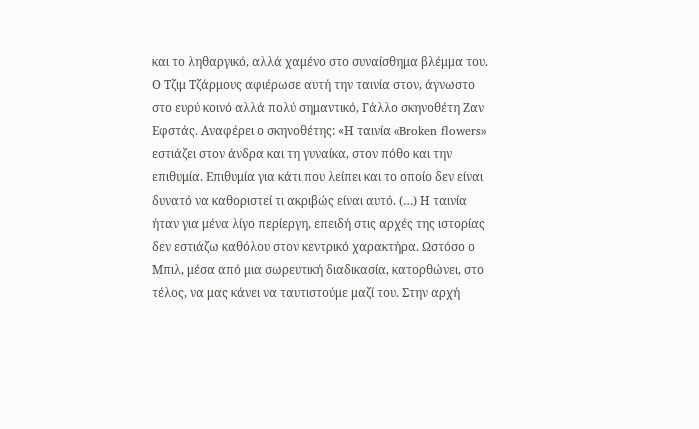και το ληθαργικό, αλλά χαμένο στο συναίσθημα βλέμμα του.
Ο Τζιμ Τζάρμους αφιέρωσε αυτή την ταινία στον, άγνωστο στο ευρύ κοινό αλλά πολύ σημαντικό, Γάλλο σκηνοθέτη Ζαν Εφστάς. Αναφέρει ο σκηνοθέτης: «Η ταινία «Broken flowers» εστιάζει στον άνδρα και τη γυναίκα, στον πόθο και την επιθυμία. Επιθυμία για κάτι που λείπει και το οποίο δεν είναι δυνατό να καθοριστεί τι ακριβώς είναι αυτό. (…) Η ταινία ήταν για μένα λίγο περίεργη, επειδή στις αρχές της ιστορίας δεν εστιάζω καθόλου στον κεντρικό χαρακτήρα. Ωστόσο ο Μπιλ, μέσα από μια σωρευτική διαδικασία, κατορθώνει, στο τέλος, να μας κάνει να ταυτιστούμε μαζί του. Στην αρχή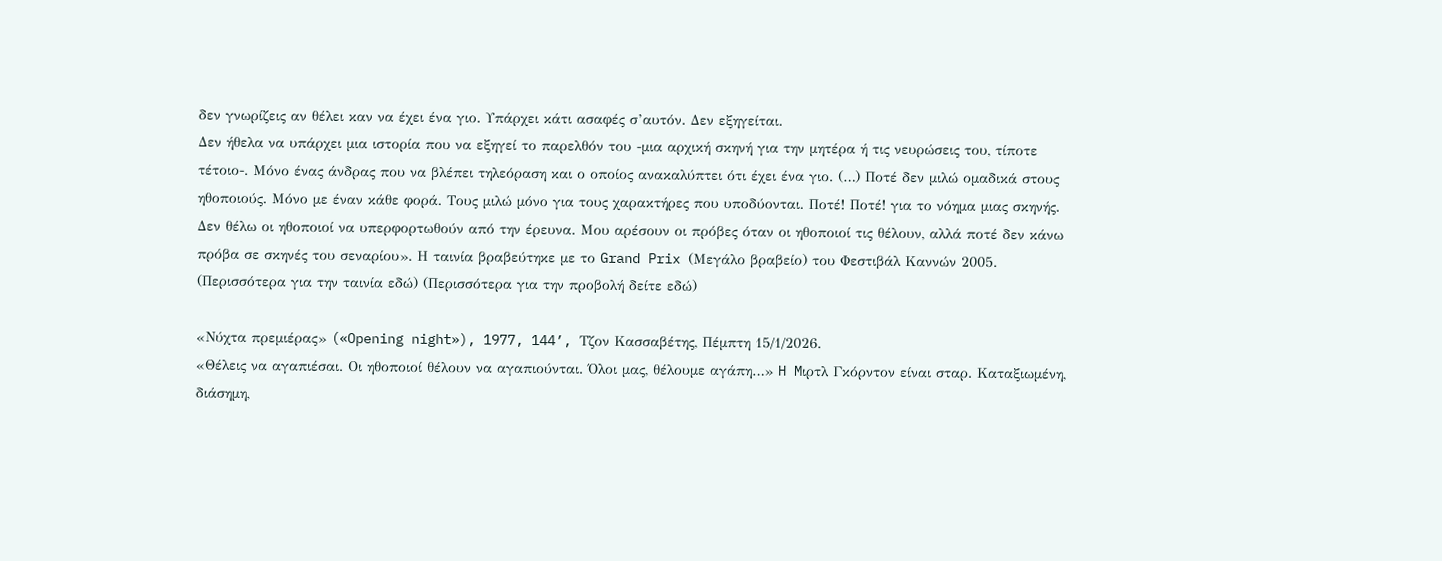δεν γνωρίζεις αν θέλει καν να έχει ένα γιο. Υπάρχει κάτι ασαφές σ’αυτόν. Δεν εξηγείται.
Δεν ήθελα να υπάρχει μια ιστορία που να εξηγεί το παρελθόν του -μια αρχική σκηνή για την μητέρα ή τις νευρώσεις του, τίποτε τέτοιο-. Μόνο ένας άνδρας που να βλέπει τηλεόραση και ο οποίος ανακαλύπτει ότι έχει ένα γιο. (…) Ποτέ δεν μιλώ ομαδικά στους ηθοποιούς. Μόνο με έναν κάθε φορά. Τους μιλώ μόνο για τους χαρακτήρες που υποδύονται. Ποτέ! Ποτέ! για το νόημα μιας σκηνής. Δεν θέλω οι ηθοποιοί να υπερφορτωθούν από την έρευνα. Μου αρέσουν οι πρόβες όταν οι ηθοποιοί τις θέλουν, αλλά ποτέ δεν κάνω πρόβα σε σκηνές του σεναρίου». Η ταινία βραβεύτηκε με το Grand Prix (Μεγάλο βραβείο) του Φεστιβάλ Καννών 2005. (Περισσότερα για την ταινία εδώ) (Περισσότερα για την προβολή δείτε εδώ)

«Νύχτα πρεμιέρας» («Opening night»), 1977, 144’, Τζον Κασσαβέτης, Πέμπτη 15/1/2026.
«Θέλεις να αγαπιέσαι. Οι ηθοποιοί θέλουν να αγαπιούνται. Όλοι μας, θέλουμε αγάπη…» H Mιρτλ Γκόρντον είναι σταρ. Καταξιωμένη, διάσημη,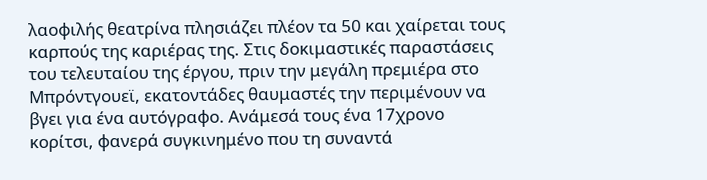λαοφιλής θεατρίνα πλησιάζει πλέον τα 50 και χαίρεται τους καρπούς της καριέρας της. Στις δοκιμαστικές παραστάσεις του τελευταίου της έργου, πριν την μεγάλη πρεμιέρα στο Μπρόντγουεϊ, εκατοντάδες θαυμαστές την περιμένουν να βγει για ένα αυτόγραφο. Ανάμεσά τους ένα 17χρονο κορίτσι, φανερά συγκινημένο που τη συναντά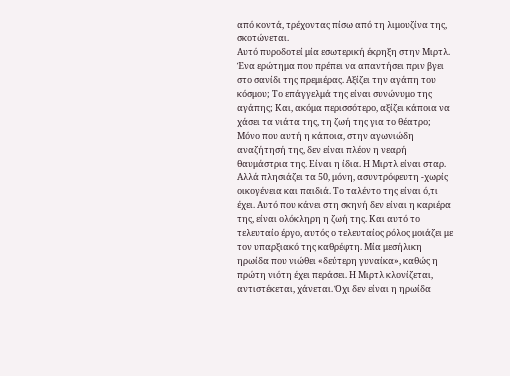από κοντά, τρέχοντας πίσω από τη λιμουζίνα της, σκοτώνεται.
Αυτό πυροδοτεί μία εσωτερική έκρηξη στην Μιρτλ. Ένα ερώτημα που πρέπει να απαντήσει πριν βγει στο σανίδι της πρεμιέρας. Αξίζει την αγάπη του κόσμου; Το επάγγελμά της είναι συνώνυμο της αγάπης; Και, ακόμα περισσότερο, αξίζει κάποια να χάσει τα νιάτα της, τη ζωή της για το θέατρο; Μόνο που αυτή η κάποια, στην αγωνιώδη αναζήτησή της, δεν είναι πλέον η νεαρή θαυμάστρια της. Είναι η ίδια. Η Μιρτλ είναι σταρ. Αλλά πλησιάζει τα 50, μόνη, ασυντρόφευτη -χωρίς οικογένεια και παιδιά. Το ταλέντο της είναι ό,τι έχει. Αυτό που κάνει στη σκηνή δεν είναι η καριέρα της, είναι ολόκληρη η ζωή της. Και αυτό το τελευταίο έργο, αυτός ο τελευταίος ρόλος μοιάζει με τον υπαρξιακό της καθρέφτη. Μία μεσήλικη ηρωίδα που νιώθει «δεύτερη γυναίκα», καθώς η πρώτη νιότη έχει περάσει. Η Μιρτλ κλονίζεται, αντιστέκεται, χάνεται. Όχι δεν είναι η ηρωίδα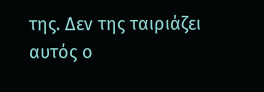της. Δεν της ταιριάζει αυτός ο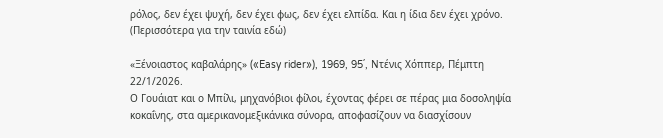ρόλος, δεν έχει ψυχή, δεν έχει φως, δεν έχει ελπίδα. Και η ίδια δεν έχει χρόνο. (Περισσότερα για την ταινία εδώ)

«Ξένοιαστος καβαλάρης» («Easy rider»), 1969, 95΄, Ντένις Χόππερ, Πέμπτη 22/1/2026.
Ο Γουάιατ και ο Μπίλι, μηχανόβιοι φίλοι, έχοντας φέρει σε πέρας μια δοσοληψία κοκαΐνης, στα αμερικανομεξικάνικα σύνορα, αποφασίζουν να διασχίσουν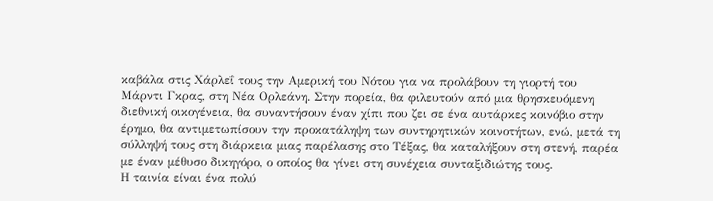καβάλα στις Χάρλεΐ τους την Αμερική του Nότου για να προλάβουν τη γιορτή του Μάρντι Γκρας, στη Nέα Oρλεάνη. Στην πορεία, θα φιλευτούν από μια θρησκευόμενη διεθνική οικογένεια, θα συναντήσουν έναν χίπι που ζει σε ένα αυτάρκες κοινόβιο στην έρημο, θα αντιμετωπίσουν την προκατάληψη των συντηρητικών κοινοτήτων, ενώ, μετά τη σύλληψή τους στη διάρκεια μιας παρέλασης στο Τέξας, θα καταλήξουν στη στενή, παρέα με έναν μέθυσο δικηγόρο, ο οποίος θα γίνει στη συνέχεια συνταξιδιώτης τους.
Η ταινία είναι ένα πολύ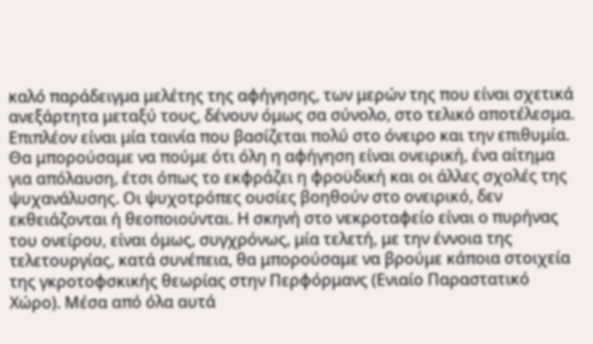καλό παράδειγμα μελέτης της αφήγησης, των μερών της που είναι σχετικά ανεξάρτητα μεταξύ τους, δένουν όμως σα σύνολο, στο τελικό αποτέλεσμα. Επιπλέον είναι μία ταινία που βασίζεται πολύ στο όνειρο και την επιθυμία. Θα μπορούσαμε να πούμε ότι όλη η αφήγηση είναι ονειρική, ένα αίτημα για απόλαυση, έτσι όπως το εκφράζει η φροϋδική και οι άλλες σχολές της ψυχανάλυσης. Οι ψυχοτρόπες ουσίες βοηθούν στο ονειρικό, δεν εκθειάζονται ή θεοποιούνται. Η σκηνή στο νεκροταφείο είναι ο πυρήνας του ονείρου, είναι όμως, συγχρόνως, μία τελετή, με την έννοια της τελετουργίας, κατά συνέπεια, θα μπορούσαμε να βρούμε κάποια στοιχεία της γκροτοφσκικής θεωρίας στην Περφόρμανς (Ενιαίο Παραστατικό Χώρο). Μέσα από όλα αυτά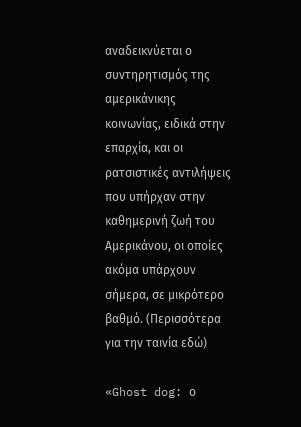αναδεικνύεται ο συντηρητισμός της αμερικάνικης κοινωνίας, ειδικά στην επαρχία, και οι ρατσιστικές αντιλήψεις που υπήρχαν στην καθημερινή ζωή του Αμερικάνου, οι οποίες ακόμα υπάρχουν σήμερα, σε μικρότερο βαθμό. (Περισσότερα για την ταινία εδώ)

«Ghost dog: ο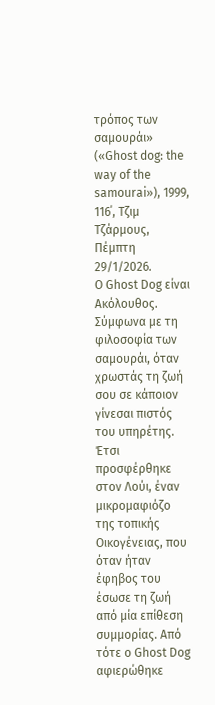τρόπος των σαμουράι» («Ghost dog: the way of the samourai»), 1999, 116΄, Τζιμ Τζάρμους, Πέμπτη 29/1/2026.
Ο Ghost Dog είναι Ακόλουθος. Σύμφωνα με τη φιλοσοφία των σαμουράι, όταν χρωστάς τη ζωή σου σε κάποιον γίνεσαι πιστός του υπηρέτης. Έτσι προσφέρθηκε στον Λούι, έναν μικρομαφιόζο της τοπικής Οικογένειας, που όταν ήταν έφηβος του έσωσε τη ζωή από μία επίθεση συμμορίας. Από τότε ο Ghost Dog αφιερώθηκε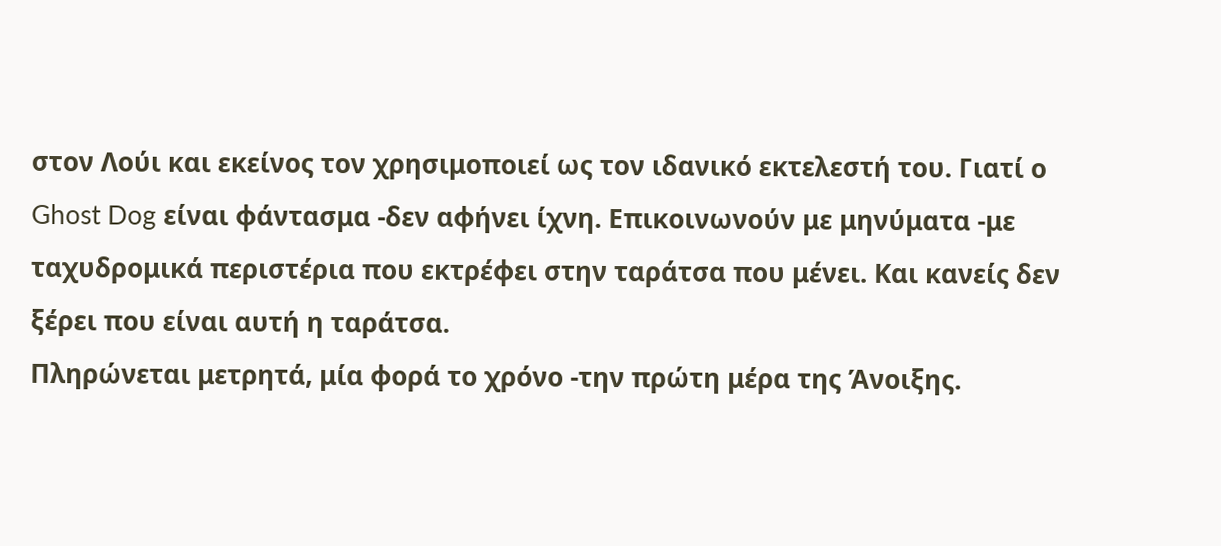στον Λούι και εκείνος τον χρησιμοποιεί ως τον ιδανικό εκτελεστή του. Γιατί ο Ghost Dog είναι φάντασμα -δεν αφήνει ίχνη. Επικοινωνούν με μηνύματα -με ταχυδρομικά περιστέρια που εκτρέφει στην ταράτσα που μένει. Και κανείς δεν ξέρει που είναι αυτή η ταράτσα.
Πληρώνεται μετρητά, μία φορά το χρόνο -την πρώτη μέρα της Άνοιξης.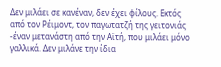Δεν μιλάει σε κανέναν, δεν έχει φίλους. Εκτός από τον Ρέιμοντ, τον παγωτατζή της γειτονιάς -έναν μετανάστη από την Αϊτή, που μιλάει μόνο γαλλικά. Δεν μιλάνε την ίδια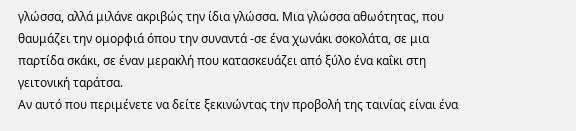γλώσσα, αλλά μιλάνε ακριβώς την ίδια γλώσσα. Μια γλώσσα αθωότητας, που θαυμάζει την ομορφιά όπου την συναντά -σε ένα χωνάκι σοκολάτα, σε μια παρτίδα σκάκι, σε έναν μερακλή που κατασκευάζει από ξύλο ένα καΐκι στη γειτονική ταράτσα.
Αν αυτό που περιμένετε να δείτε ξεκινώντας την προβολή της ταινίας είναι ένα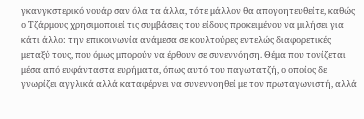γκανγκστερικό νουάρ σαν όλα τα άλλα, τότε μάλλον θα απογοητευθείτε, καθώς ο Τζάρμους χρησιμοποιεί τις συμβάσεις του είδους προκειμένου να μιλήσει για κάτι άλλο: την επικοινωνία ανάμεσα σε κουλτούρες εντελώς διαφορετικές μεταξύ τους, που όμως μπορούν να έρθουν σε συνεννόηση. Θέμα που τονίζεται μέσα από ευφάνταστα ευρήματα, όπως αυτό του παγωτατζή, ο οποίος δε γνωρίζει αγγλικά αλλά καταφέρνει να συνεννοηθεί με τον πρωταγωνιστή, αλλά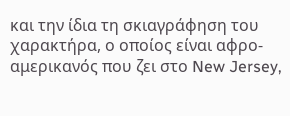και την ίδια τη σκιαγράφηση του χαρακτήρα, ο οποίος είναι αφρο-αμερικανός που ζει στο New Jersey,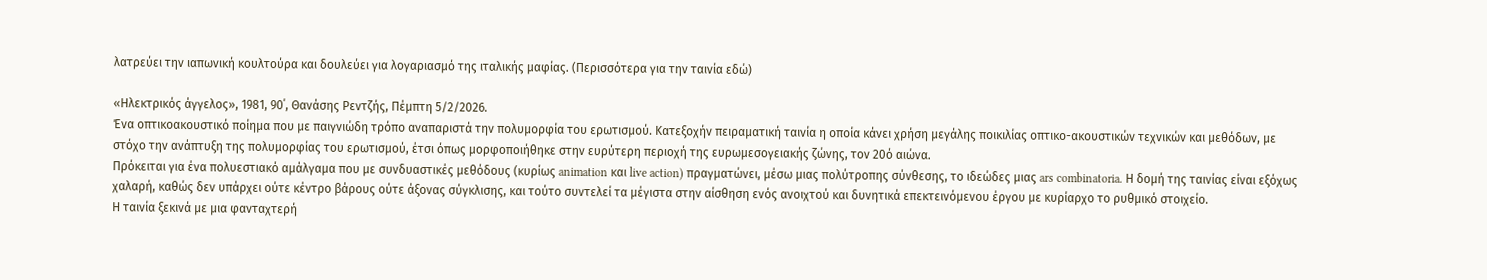λατρεύει την ιαπωνική κουλτούρα και δουλεύει για λογαριασμό της ιταλικής μαφίας. (Περισσότερα για την ταινία εδώ)

«Ηλεκτρικός άγγελος», 1981, 90΄, Θανάσης Ρεντζής, Πέμπτη 5/2/2026.
Ένα οπτικοακουστικό ποίημα που με παιγνιώδη τρόπο αναπαριστά την πολυμορφία του ερωτισμού. Κατεξοχήν πειραματική ταινία η οποία κάνει χρήση μεγάλης ποικιλίας οπτικο-ακουστικών τεχνικών και μεθόδων, με στόχο την ανάπτυξη της πολυμορφίας του ερωτισμού, έτσι όπως μορφοποιήθηκε στην ευρύτερη περιοχή της ευρωμεσογειακής ζώνης, τον 20ό αιώνα.
Πρόκειται για ένα πολυεστιακό αμάλγαμα που με συνδυαστικές μεθόδους (κυρίως animation και live action) πραγματώνει, μέσω μιας πολύτροπης σύνθεσης, το ιδεώδες μιας ars combinatoria. Η δομή της ταινίας είναι εξόχως χαλαρή, καθώς δεν υπάρχει ούτε κέντρο βάρους ούτε άξονας σύγκλισης, και τούτο συντελεί τα μέγιστα στην αίσθηση ενός ανοιχτού και δυνητικά επεκτεινόμενου έργου με κυρίαρχο το ρυθμικό στοιχείο.
Η ταινία ξεκινά με μια φανταχτερή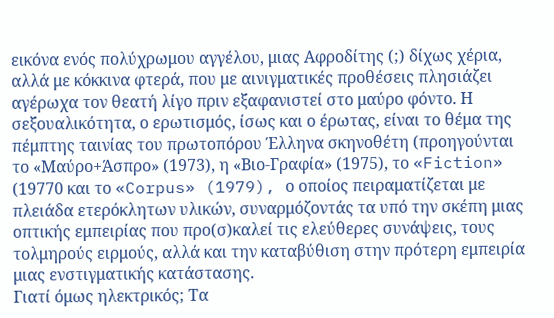εικόνα ενός πολύχρωμου αγγέλου, μιας Αφροδίτης (;) δίχως χέρια, αλλά με κόκκινα φτερά, που με αινιγματικές προθέσεις πλησιάζει αγέρωχα τον θεατή λίγο πριν εξαφανιστεί στο μαύρο φόντο. Η σεξουαλικότητα, ο ερωτισμός, ίσως και ο έρωτας, είναι το θέμα της πέμπτης ταινίας του πρωτοπόρου Έλληνα σκηνοθέτη (προηγούνται το «Μαύρο+Άσπρο» (1973), η «Βιο-Γραφία» (1975), το «Fiction» (19770 και το «Corpus» (1979), ο οποίος πειραματίζεται με πλειάδα ετερόκλητων υλικών, συναρμόζοντάς τα υπό την σκέπη μιας οπτικής εμπειρίας που προ(σ)καλεί τις ελεύθερες συνάψεις, τους τολμηρούς ειρμούς, αλλά και την καταβύθιση στην πρότερη εμπειρία μιας ενστιγματικής κατάστασης.
Γιατί όμως ηλεκτρικός; Τα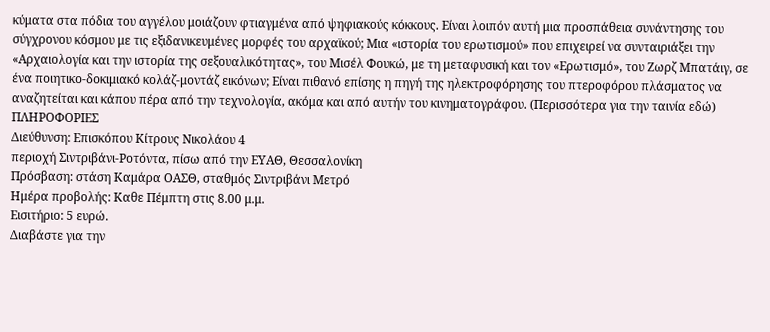κύματα στα πόδια του αγγέλου μοιάζουν φτιαγμένα από ψηφιακούς κόκκους. Είναι λοιπόν αυτή μια προσπάθεια συνάντησης του σύγχρονου κόσμου με τις εξιδανικευμένες μορφές του αρχαϊκού; Μια «ιστορία του ερωτισμού» που επιχειρεί να συνταιριάξει την «Αρχαιολογία και την ιστορία της σεξουαλικότητας», του Μισέλ Φουκώ, με τη μεταφυσική και τον «Ερωτισμό», του Ζωρζ Μπατάιγ, σε ένα ποιητικο-δοκιμιακό κολάζ-μοντάζ εικόνων; Είναι πιθανό επίσης η πηγή της ηλεκτροφόρησης του πτεροφόρου πλάσματος να αναζητείται και κάπου πέρα από την τεχνολογία, ακόμα και από αυτήν του κινηματογράφου. (Περισσότερα για την ταινία εδώ)
ΠΛΗΡΟΦΟΡΙΕΣ
Διεύθυνση: Επισκόπου Κίτρους Νικολάου 4
περιοχή Σιντριβάνι-Ροτόντα, πίσω από την ΕΥΑΘ, Θεσσαλονίκη
Πρόσβαση: στάση Καμάρα ΟΑΣΘ, σταθμός Σιντριβάνι Μετρό
Ημέρα προβολής: Καθε Πέμπτη στις 8.00 μ.μ.
Εισιτήριο: 5 ευρώ.
Διαβάστε για την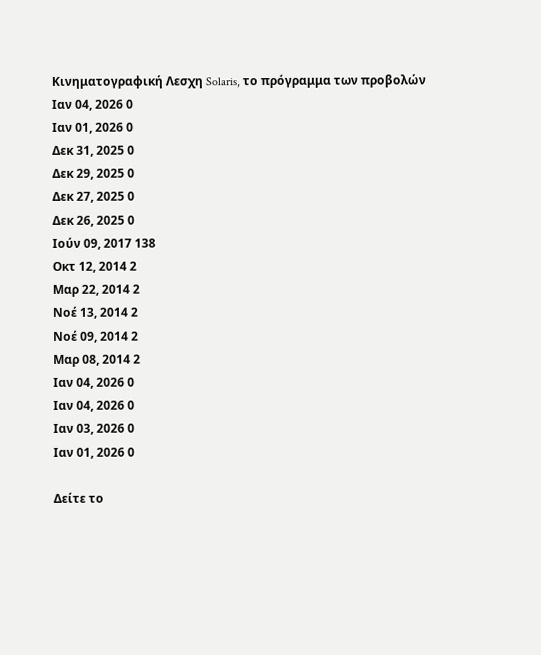Κινηματογραφική Λεσχη Solaris, το πρόγραμμα των προβολών
Ιαν 04, 2026 0
Ιαν 01, 2026 0
Δεκ 31, 2025 0
Δεκ 29, 2025 0
Δεκ 27, 2025 0
Δεκ 26, 2025 0
Ιούν 09, 2017 138
Οκτ 12, 2014 2
Μαρ 22, 2014 2
Νοέ 13, 2014 2
Νοέ 09, 2014 2
Μαρ 08, 2014 2
Ιαν 04, 2026 0
Ιαν 04, 2026 0
Ιαν 03, 2026 0
Ιαν 01, 2026 0

Δείτε το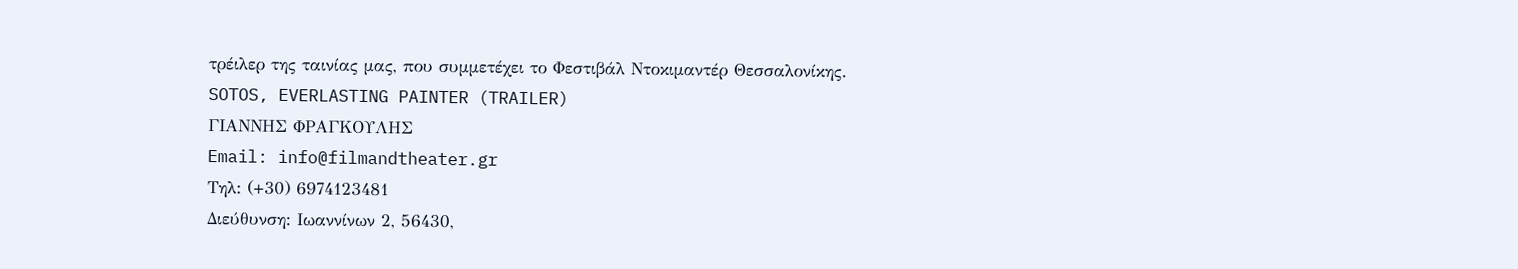τρέιλερ της ταινίας μας, που συμμετέχει το Φεστιβάλ Ντοκιμαντέρ Θεσσαλονίκης.
SOTOS, EVERLASTING PAINTER (TRAILER)
ΓΙΑΝΝΗΣ ΦΡΑΓΚΟΥΛΗΣ
Email: info@filmandtheater.gr
Τηλ: (+30) 6974123481
Διεύθυνση: Ιωαννίνων 2, 56430,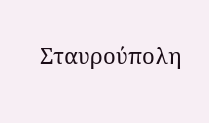Σταυρούπολη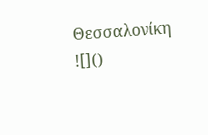Θεσσαλονίκη
![]()